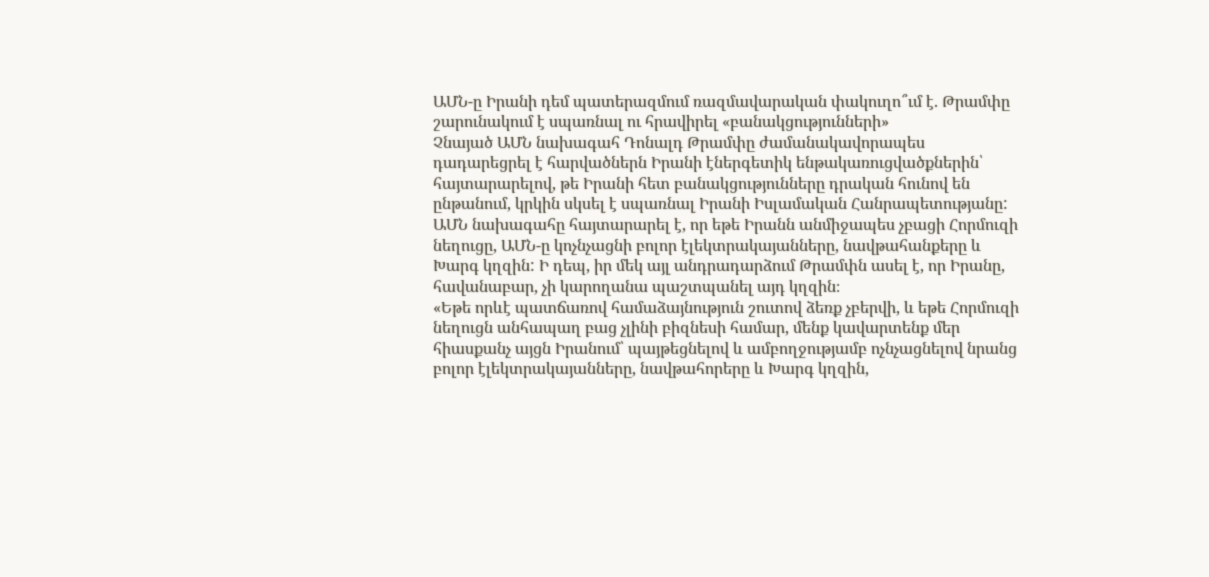ԱՄՆ-ը Իրանի դեմ պատերազմում ռազմավարական փակուղո՞ւմ է. Թրամփը շարունակում է սպառնալ ու հրավիրել «բանակցությունների»
Չնայած ԱՄՆ նախագահ Դոնալդ Թրամփը ժամանակավորապես դադարեցրել է հարվածներն Իրանի էներգետիկ ենթակառուցվածքներին՝ հայտարարելով, թե Իրանի հետ բանակցությունները դրական հունով են ընթանում, կրկին սկսել է սպառնալ Իրանի Իսլամական Հանրապետությանը:
ԱՄՆ նախագահը հայտարարել է, որ եթե Իրանն անմիջապես չբացի Հորմուզի նեղուցը, ԱՄՆ-ը կոչնչացնի բոլոր էլեկտրակայանները, նավթահանքերը և Խարգ կղզին: Ի դեպ, իր մեկ այլ անդրադարձում Թրամփն ասել է, որ Իրանը, հավանաբար, չի կարողանա պաշտպանել այդ կղզին։
«Եթե որևէ պատճառով համաձայնություն շուտով ձեռք չբերվի, և եթե Հորմուզի նեղուցն անհապաղ բաց չլինի բիզնեսի համար, մենք կավարտենք մեր հիասքանչ այցն Իրանում՝ պայթեցնելով և ամբողջությամբ ոչնչացնելով նրանց բոլոր էլեկտրակայանները, նավթահորերը և Խարգ կղզին,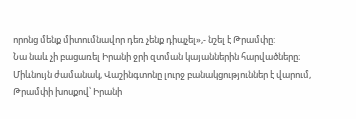որոնց մենք միտումնավոր դեռ չենք դիպչել»,- նշել է Թրամփը:
Նա նաև չի բացառել Իրանի ջրի զտման կայաններին հարվածները։ Միևնույն ժամանակ, Վաշինգտոնը լուրջ բանակցություններ է վարում, Թրամփի խոսքով՝ Իրանի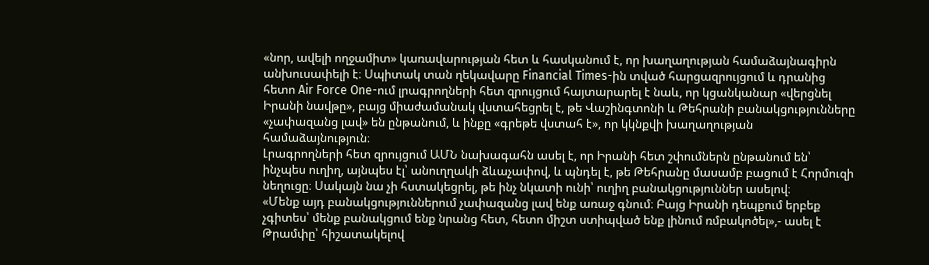«նոր, ավելի ողջամիտ» կառավարության հետ և հասկանում է, որ խաղաղության համաձայնագիրն անխուսափելի է։ Սպիտակ տան ղեկավարը Financial Times-ին տված հարցազրույցում և դրանից հետո Air Force One-ում լրագրողների հետ զրույցում հայտարարել է նաև, որ կցանկանար «վերցնել Իրանի նավթը», բայց միաժամանակ վստահեցրել է, թե Վաշինգտոնի և Թեհրանի բանակցությունները «չափազանց լավ» են ընթանում, և ինքը «գրեթե վստահ է», որ կկնքվի խաղաղության համաձայնություն։
Լրագրողների հետ զրույցում ԱՄՆ նախագահն ասել է, որ Իրանի հետ շփումներն ընթանում են՝ ինչպես ուղիղ, այնպես էլ՝ անուղղակի ձևաչափով, և պնդել է, թե Թեհրանը մասամբ բացում է Հորմուզի նեղուցը։ Սակայն նա չի հստակեցրել, թե ինչ նկատի ունի՝ ուղիղ բանակցություններ ասելով։
«Մենք այդ բանակցություններում չափազանց լավ ենք առաջ գնում։ Բայց Իրանի դեպքում երբեք չգիտես՝ մենք բանակցում ենք նրանց հետ, հետո միշտ ստիպված ենք լինում ռմբակոծել»,- ասել է Թրամփը՝ հիշատակելով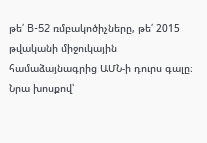թե՛ B-52 ռմբակոծիչները, թե՛ 2015 թվականի միջուկային համաձայնագրից ԱՄՆ-ի դուրս գալը։ Նրա խոսքով՝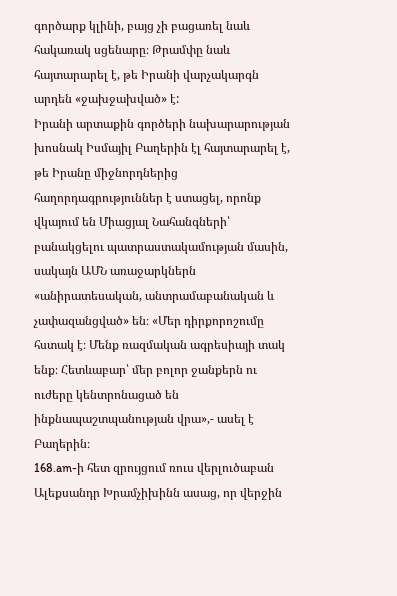գործարք կլինի, բայց չի բացառել նաև հակառակ սցենարը։ Թրամփը նաև հայտարարել է, թե Իրանի վարչակարգն արդեն «ջախջախված» է:
Իրանի արտաքին գործերի նախարարության խոսնակ Իսմայիլ Բաղերին էլ հայտարարել է, թե Իրանը միջնորդներից հաղորդագրություններ է ստացել, որոնք վկայում են Միացյալ Նահանգների՝ բանակցելու պատրաստակամության մասին, սակայն ԱՄՆ առաջարկներն «անիրատեսական, անտրամաբանական և չափազանցված» են։ «Մեր դիրքորոշումը հստակ է։ Մենք ռազմական ագրեսիայի տակ ենք։ Հետևաբար՝ մեր բոլոր ջանքերն ու ուժերը կենտրոնացած են ինքնապաշտպանության վրա»,- ասել է Բաղերին։
168.am-ի հետ զրույցում ռուս վերլուծաբան Ալեքսանդր Խրամչիխինն ասաց, որ վերջին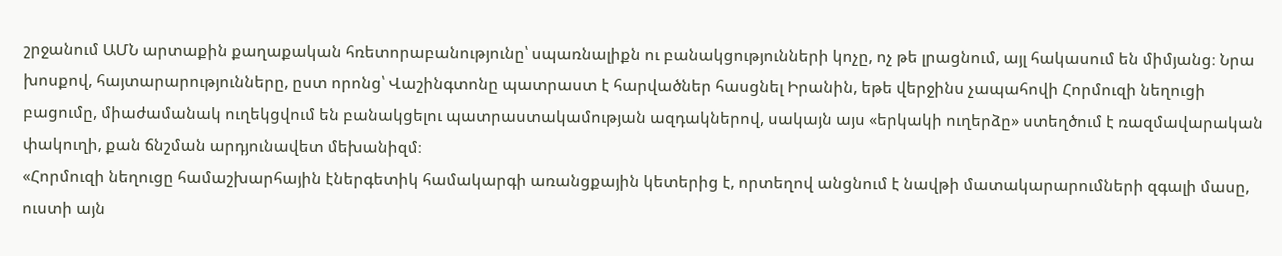շրջանում ԱՄՆ արտաքին քաղաքական հռետորաբանությունը՝ սպառնալիքն ու բանակցությունների կոչը, ոչ թե լրացնում, այլ հակասում են միմյանց։ Նրա խոսքով, հայտարարությունները, ըստ որոնց՝ Վաշինգտոնը պատրաստ է հարվածներ հասցնել Իրանին, եթե վերջինս չապահովի Հորմուզի նեղուցի բացումը, միաժամանակ ուղեկցվում են բանակցելու պատրաստակամության ազդակներով, սակայն այս «երկակի ուղերձը» ստեղծում է ռազմավարական փակուղի, քան ճնշման արդյունավետ մեխանիզմ։
«Հորմուզի նեղուցը համաշխարհային էներգետիկ համակարգի առանցքային կետերից է, որտեղով անցնում է նավթի մատակարարումների զգալի մասը, ուստի այն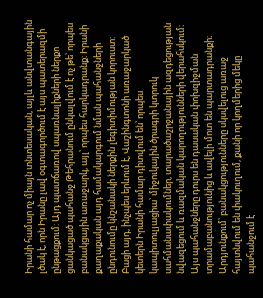Իրանի համար ոչ միայն տնտեսական, այլև անվտանգային լծակ է, որն Իրանը լավ օգտագործում է այս պատերազմի ընթացքում: Այդ պատճառով սպառնալիքների ներքո ցանկացած պահանջ Թեհրանում ընկալվում է ոչ թե՝ որպես բանակցային առաջարկ, այլ՝ որպես հարկադրանք։ Իրանի քաղաքական այդ համակարգում նման պահանջների ընդունումը կնշանակի ներքին լեգիտիմության կորուստ:
Բացի այդ, ինչպես երևում է, Վաշինգտոնի առաջարկած կետերն Իրանի համար դիտվում են՝ որպես կապիտուլյացիա՝ միջուկային ծրագրի կտրուկ սահմանափակումներ, տարածաշրջանային ազդեցության նվազեցում և ռազմական կարողությունների վերահսկում։ Այս պահանջները դուրս են դասական փոխզիջման տրամաբանությունից և ավելի մոտ են պարտադրանքի։ Արդյունքում՝ բանակցությունները սկսվելուց առաջ հայտնվում են փակուղում, քանի որ կողմերից մեկը պահանջում է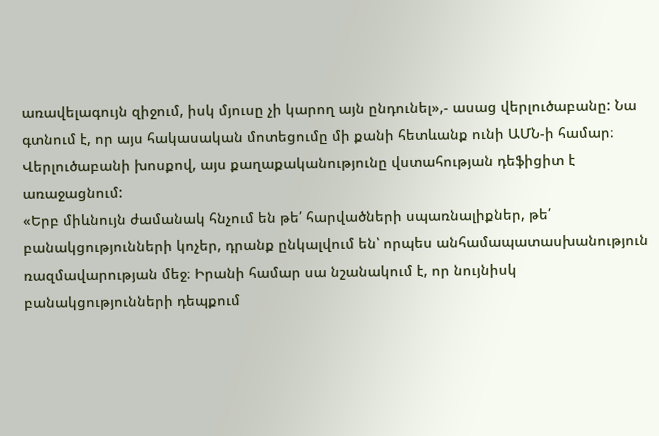առավելագույն զիջում, իսկ մյուսը չի կարող այն ընդունել»,- ասաց վերլուծաբանը: Նա գտնում է, որ այս հակասական մոտեցումը մի քանի հետևանք ունի ԱՄՆ-ի համար։
Վերլուծաբանի խոսքով, այս քաղաքականությունը վստահության դեֆիցիտ է առաջացնում:
«Երբ միևնույն ժամանակ հնչում են թե՛ հարվածների սպառնալիքներ, թե՛ բանակցությունների կոչեր, դրանք ընկալվում են՝ որպես անհամապատասխանություն ռազմավարության մեջ։ Իրանի համար սա նշանակում է, որ նույնիսկ բանակցությունների դեպքում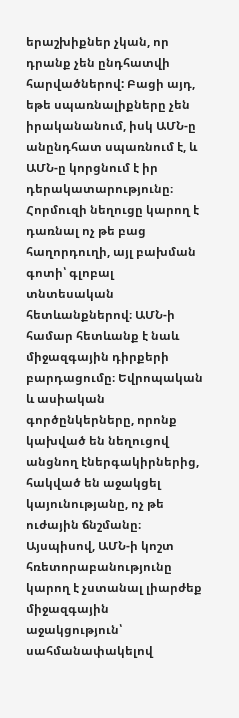երաշխիքներ չկան, որ դրանք չեն ընդհատվի հարվածներով: Բացի այդ, եթե սպառնալիքները չեն իրականանում, իսկ ԱՄՆ-ը անընդհատ սպառնում է, և ԱՄՆ-ը կորցնում է իր դերակատարությունը։ Հորմուզի նեղուցը կարող է դառնալ ոչ թե բաց հաղորդուղի, այլ բախման գոտի՝ գլոբալ տնտեսական հետևանքներով։ ԱՄՆ-ի համար հետևանք է նաև միջազգային դիրքերի բարդացումը։ Եվրոպական և ասիական գործընկերները, որոնք կախված են նեղուցով անցնող էներգակիրներից, հակված են աջակցել կայունությանը, ոչ թե ուժային ճնշմանը։ Այսպիսով, ԱՄՆ-ի կոշտ հռետորաբանությունը կարող է չստանալ լիարժեք միջազգային աջակցություն՝ սահմանափակելով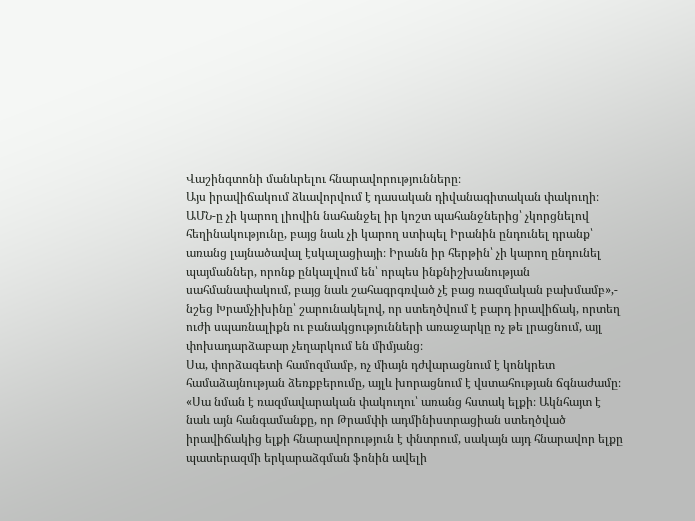Վաշինգտոնի մանևրելու հնարավորությունները։
Այս իրավիճակում ձևավորվում է դասական դիվանագիտական փակուղի։ ԱՄՆ-ը չի կարող լիովին նահանջել իր կոշտ պահանջներից՝ չկորցնելով հեղինակությունը, բայց նաև չի կարող ստիպել Իրանին ընդունել դրանք՝ առանց լայնածավալ էսկալացիայի։ Իրանն իր հերթին՝ չի կարող ընդունել պայմաններ, որոնք ընկալվում են՝ որպես ինքնիշխանության սահմանափակում, բայց նաև շահագրգռված չէ բաց ռազմական բախմամբ»,- նշեց Խրամչիխինը՝ շարունակելով, որ ստեղծվում է բարդ իրավիճակ, որտեղ ուժի սպառնալիքն ու բանակցությունների առաջարկը ոչ թե լրացնում, այլ փոխադարձաբար չեղարկում են միմյանց։
Սա, փորձագետի համոզմամբ, ոչ միայն դժվարացնում է կոնկրետ համաձայնության ձեռքբերումը, այլև խորացնում է վստահության ճգնաժամը։
«Սա նման է ռազմավարական փակուղու՝ առանց հստակ ելքի։ Ակնհայտ է նաև այն հանգամանքը, որ Թրամփի ադմինիստրացիան ստեղծված իրավիճակից ելքի հնարավորություն է փնտրում, սակայն այդ հնարավոր ելքը պատերազմի երկարաձգման ֆոնին ավելի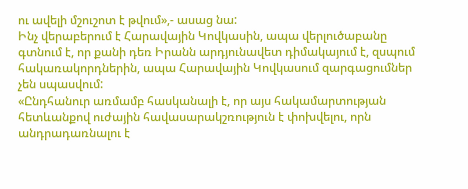ու ավելի մշուշոտ է թվում»,- ասաց նա:
Ինչ վերաբերում է Հարավային Կովկասին, ապա վերլուծաբանը գտնում է, որ քանի դեռ Իրանն արդյունավետ դիմակայում է, զսպում հակառակորդներին, ապա Հարավային Կովկասում զարգացումներ չեն սպասվում:
«Ընդհանուր առմամբ հասկանալի է, որ այս հակամարտության հետևանքով ուժային հավասարակշռություն է փոխվելու, որն անդրադառնալու է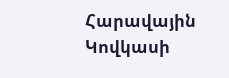Հարավային Կովկասի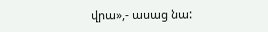վրա»,- ասաց նա: